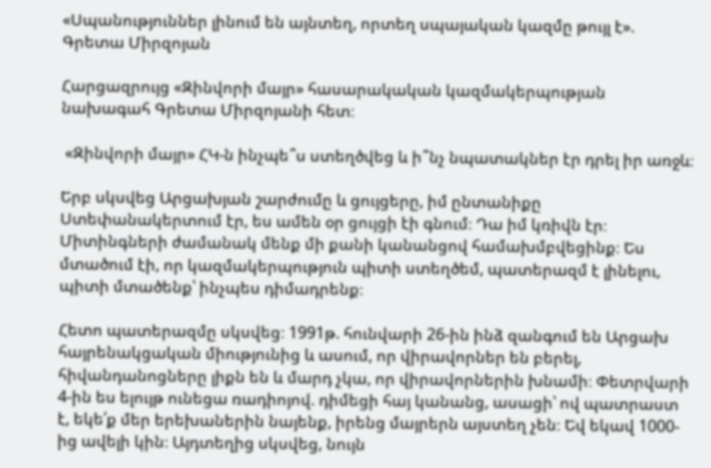«Սպանություններ լինում են այնտեղ, որտեղ սպայական կազմը թույլ է». Գրետա Միրզոյան

Հարցազրույց «Զինվորի մայր» հասարակական կազմակերպության նախագահ Գրետա Միրզոյանի հետ։

 «Զինվորի մայր» ՀԿ-ն ինչպե՞ս ստեղծվեց և ի՞նչ նպատակներ էր դրել իր առջև։

Երբ սկսվեց Արցախյան շարժումը և ցույցերը, իմ ընտանիքը Ստեփանակերտում էր, ես ամեն օր ցույցի էի գնում։ Դա իմ կռիվն էր։ Միտինգների ժամանակ մենք մի քանի կանանցով համախմբվեցինք։ Ես մտածում էի, որ կազմակերպություն պիտի ստեղծեմ, պատերազմ է լինելու, պիտի մտածենք՝ ինչպես դիմադրենք։

Հետո պատերազմը սկսվեց։ 1991թ. հունվարի 26-ին ինձ զանգում են Արցախ հայրենակցական միությունից և ասում, որ վիրավորներ են բերել, հիվանդանոցները լիքն են և մարդ չկա, որ վիրավորներին խնամի։ Փետրվարի 4-ին ես ելույթ ունեցա ռադիոյով. դիմեցի հայ կանանց, ասացի՝ ով պատրաստ է, եկե՛ք մեր երեխաներին նայենք, իրենց մայրերն այստեղ չեն։ Եվ եկավ 1000-ից ավելի կին։ Այդտեղից սկսվեց, նույն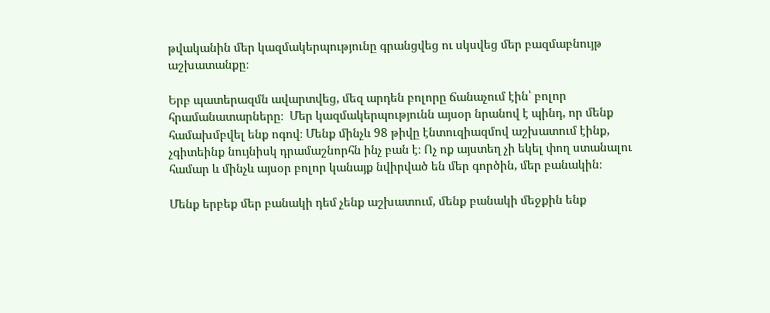թվականին մեր կազմակերպությունը գրանցվեց ու սկսվեց մեր բազմաբնույթ աշխատանքը։

Երբ պատերազմն ավարտվեց, մեզ արդեն բոլորը ճանաչում էին՝ բոլոր հրամանատարները։  Մեր կազմակերպությունն այսօր նրանով է պինդ, որ մենք համախմբվել ենք ոգով։ Մենք մինչև 98 թիվը էնտուզիազմով աշխատում էինք, չգիտեինք նույնիսկ դրամաշնորհն ինչ բան է։ Ոչ ոք այստեղ չի եկել փող ստանալու համար և մինչև այսօր բոլոր կանայք նվիրված են մեր գործին, մեր բանակին։

Մենք երբեք մեր բանակի դեմ չենք աշխատում, մենք բանակի մեջքին ենք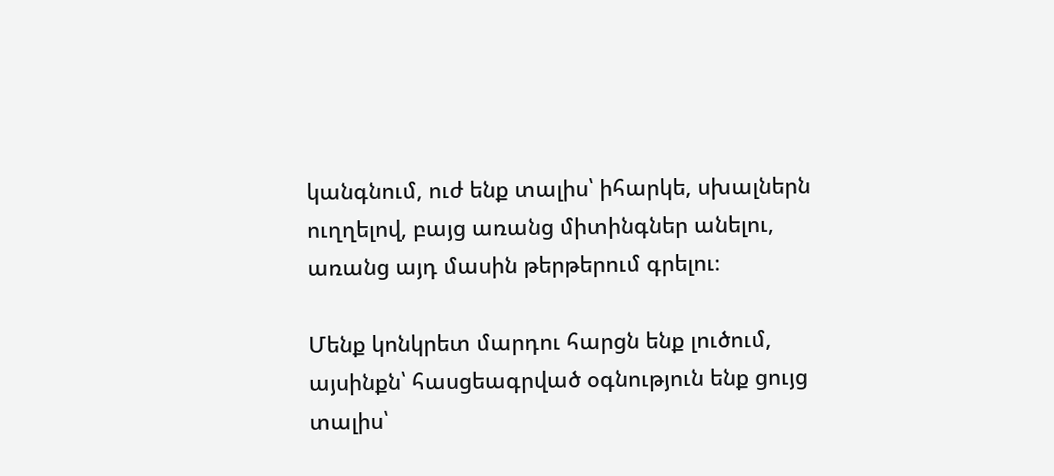կանգնում, ուժ ենք տալիս՝ իհարկե, սխալներն ուղղելով, բայց առանց միտինգներ անելու, առանց այդ մասին թերթերում գրելու։

Մենք կոնկրետ մարդու հարցն ենք լուծում, այսինքն՝ հասցեագրված օգնություն ենք ցույց տալիս՝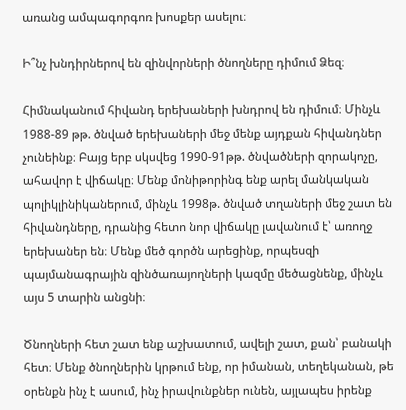առանց ամպագորգոռ խոսքեր ասելու։

Ի՞նչ խնդիրներով են զինվորների ծնողները դիմում Ձեզ։

Հիմնականում հիվանդ երեխաների խնդրով են դիմում։ Մինչև 1988-89 թթ. ծնված երեխաների մեջ մենք այդքան հիվանդներ չունեինք։ Բայց երբ սկսվեց 1990-91թթ. ծնվածների զորակոչը, ահավոր է վիճակը։ Մենք մոնիթորինգ ենք արել մանկական պոլիկլինիկաներում, մինչև 1998թ. ծնված տղաների մեջ շատ են հիվանդները, դրանից հետո նոր վիճակը լավանում է՝ առողջ երեխաներ են։ Մենք մեծ գործն արեցինք, որպեսզի պայմանագրային զինծառայողների կազմը մեծացնենք, մինչև այս 5 տարին անցնի։

Ծնողների հետ շատ ենք աշխատում, ավելի շատ, քան՝ բանակի հետ։ Մենք ծնողներին կրթում ենք, որ իմանան, տեղեկանան, թե օրենքն ինչ է ասում, ինչ իրավունքներ ունեն, այլապես իրենք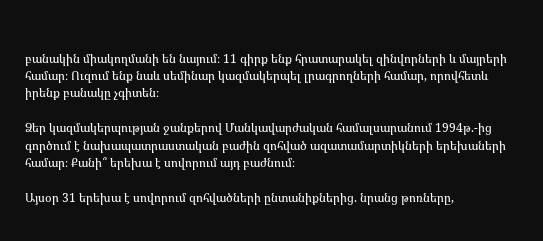բանակին միակողմանի են նայում։ 11 գիրք ենք հրատարակել զինվորների և մայրերի համար։ Ուզում ենք նաև սեմինար կազմակերպել լրագրողների համար, որովհետև իրենք բանակը չգիտեն։

Ձեր կազմակերպության ջանքերով Մանկավարժական համալսարանում 1994թ.-ից գործում է նախապատրաստական բաժին զոհված ազատամարտիկների երեխաների համար։ Քանի՞ երեխա է սովորում այդ բաժնում։

Այսօր 31 երեխա է սովորում զոհվածների ընտանիքներից. նրանց թոռները,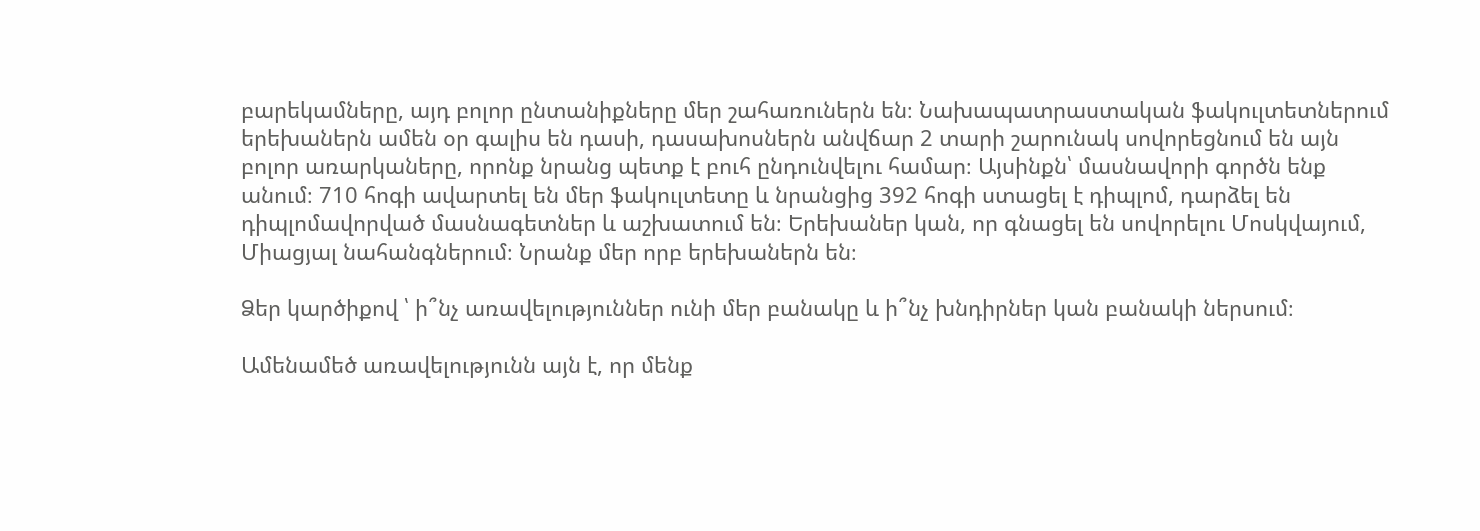բարեկամները, այդ բոլոր ընտանիքները մեր շահառուներն են։ Նախապատրաստական ֆակուլտետներում երեխաներն ամեն օր գալիս են դասի, դասախոսներն անվճար 2 տարի շարունակ սովորեցնում են այն բոլոր առարկաները, որոնք նրանց պետք է բուհ ընդունվելու համար։ Այսինքն՝ մասնավորի գործն ենք անում։ 710 հոգի ավարտել են մեր ֆակուլտետը և նրանցից 392 հոգի ստացել է դիպլոմ, դարձել են դիպլոմավորված մասնագետներ և աշխատում են։ Երեխաներ կան, որ գնացել են սովորելու Մոսկվայում,  Միացյալ նահանգներում։ Նրանք մեր որբ երեխաներն են։

Ձեր կարծիքով ՝ ի՞նչ առավելություններ ունի մեր բանակը և ի՞նչ խնդիրներ կան բանակի ներսում։

Ամենամեծ առավելությունն այն է, որ մենք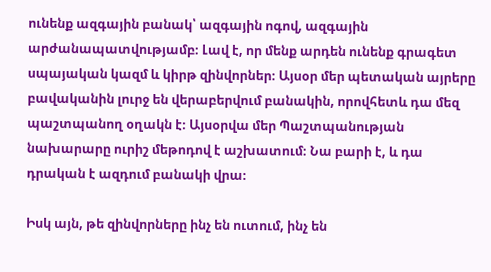ունենք ազգային բանակ՝ ազգային ոգով, ազգային արժանապատվությամբ։ Լավ է, որ մենք արդեն ունենք գրագետ սպայական կազմ և կիրթ զինվորներ։ Այսօր մեր պետական այրերը բավականին լուրջ են վերաբերվում բանակին, որովհետև դա մեզ պաշտպանող օղակն է։ Այսօրվա մեր Պաշտպանության նախարարը ուրիշ մեթոդով է աշխատում։ Նա բարի է, և դա դրական է ազդում բանակի վրա։

Իսկ այն, թե զինվորները ինչ են ուտում, ինչ են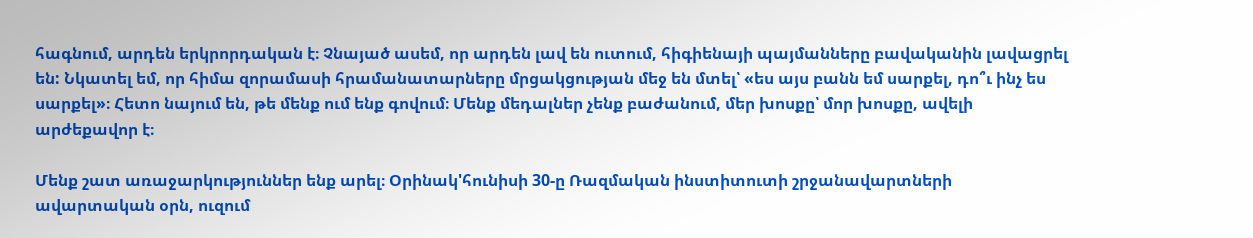հագնում, արդեն երկրորդական է։ Չնայած ասեմ, որ արդեն լավ են ուտում, հիգիենայի պայմանները բավականին լավացրել են: Նկատել եմ, որ հիմա զորամասի հրամանատարները մրցակցության մեջ են մտել՝ «ես այս բանն եմ սարքել, դո՞ւ ինչ ես սարքել»։ Հետո նայում են, թե մենք ում ենք գովում։ Մենք մեդալներ չենք բաժանում, մեր խոսքը՝ մոր խոսքը, ավելի արժեքավոր է։

Մենք շատ առաջարկություններ ենք արել։ Օրինակ'հունիսի 30-ը Ռազմական ինստիտուտի շրջանավարտների ավարտական օրն, ուզում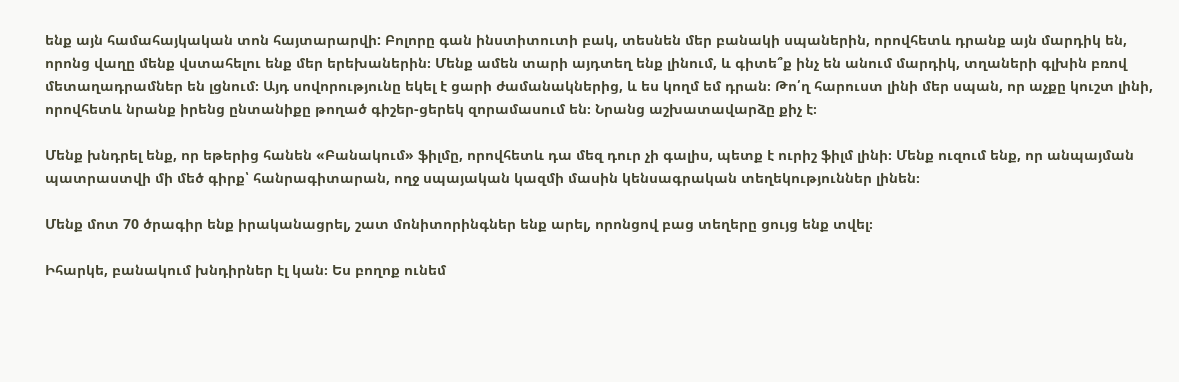ենք այն համահայկական տոն հայտարարվի: Բոլորը գան ինստիտուտի բակ, տեսնեն մեր բանակի սպաներին, որովհետև դրանք այն մարդիկ են, որոնց վաղը մենք վստահելու ենք մեր երեխաներին։ Մենք ամեն տարի այդտեղ ենք լինում, և գիտե՞ք ինչ են անում մարդիկ, տղաների գլխին բռով մետաղադրամներ են լցնում։ Այդ սովորությունը եկել է ցարի ժամանակներից, և ես կողմ եմ դրան։ Թո՛ղ հարուստ լինի մեր սպան, որ աչքը կուշտ լինի, որովհետև նրանք իրենց ընտանիքը թողած գիշեր-ցերեկ զորամասում են։ Նրանց աշխատավարձը քիչ է։

Մենք խնդրել ենք, որ եթերից հանեն «Բանակում» ֆիլմը, որովհետև դա մեզ դուր չի գալիս, պետք է ուրիշ ֆիլմ լինի։ Մենք ուզում ենք, որ անպայման պատրաստվի մի մեծ գիրք՝ հանրագիտարան, ողջ սպայական կազմի մասին կենսագրական տեղեկություններ լինեն։

Մենք մոտ 70 ծրագիր ենք իրականացրել, շատ մոնիտորինգներ ենք արել, որոնցով բաց տեղերը ցույց ենք տվել։

Իհարկե, բանակում խնդիրներ էլ կան։ Ես բողոք ունեմ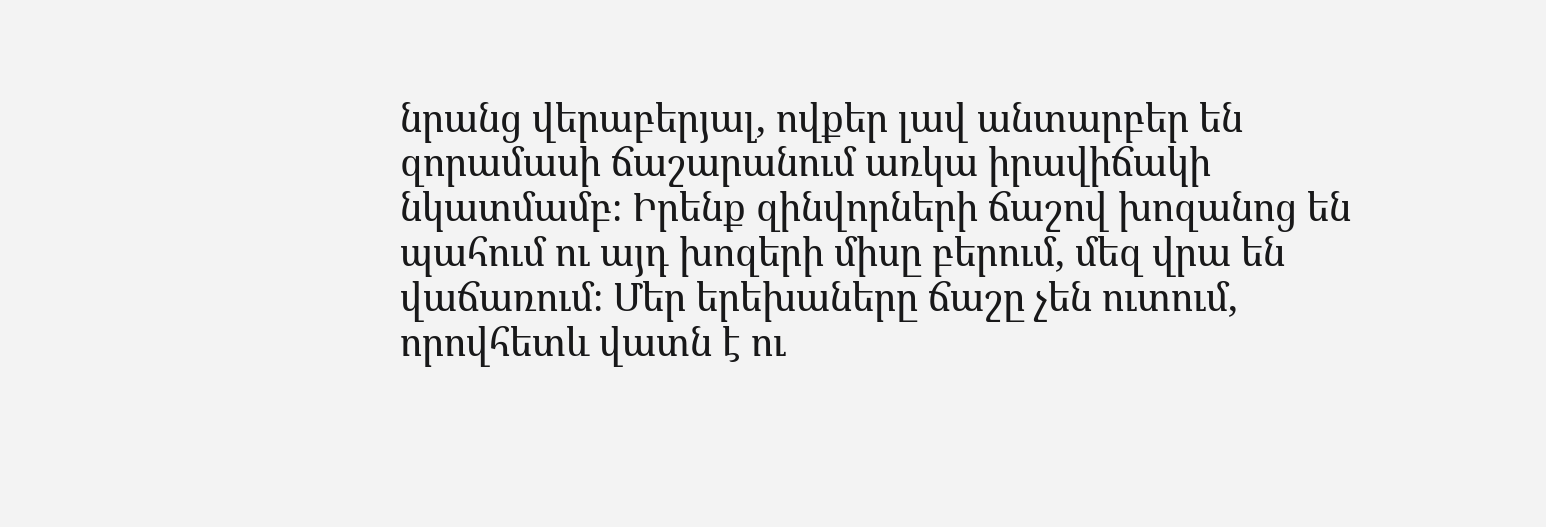նրանց վերաբերյալ, ովքեր լավ անտարբեր են զորամասի ճաշարանում առկա իրավիճակի նկատմամբ։ Իրենք զինվորների ճաշով խոզանոց են պահում ու այդ խոզերի միսը բերում, մեզ վրա են վաճառում։ Մեր երեխաները ճաշը չեն ուտում, որովհետև վատն է ու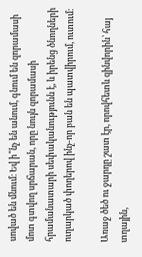սոված են մնում։ Եվ ի՞նչ են անում, գնում են զորամասի մոտ գտվող սրճարան, որը նույն զորամասի հրամանատարի սեփականությունն է, և իրենց ծնողների ուղարկած փողերով ինչ-որ բան են պատվիրում, ուտում։

Առաջ ծեծ ու ջարդը շատ էր, որովհետև զինվորին՝ հայ տղային,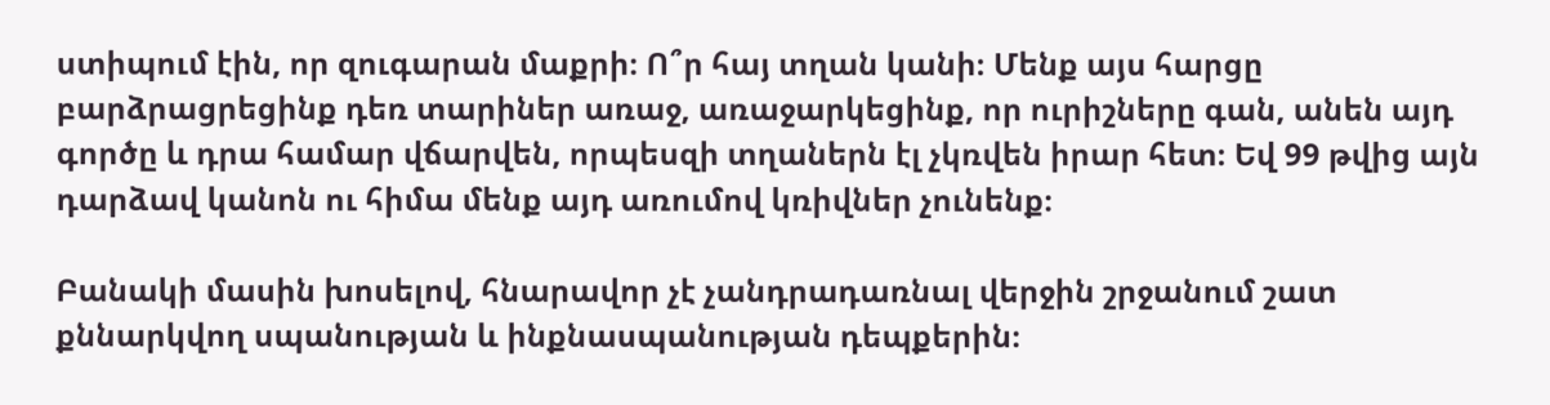ստիպում էին, որ զուգարան մաքրի։ Ո՞ր հայ տղան կանի։ Մենք այս հարցը բարձրացրեցինք դեռ տարիներ առաջ, առաջարկեցինք, որ ուրիշները գան, անեն այդ գործը և դրա համար վճարվեն, որպեսզի տղաներն էլ չկռվեն իրար հետ։ Եվ 99 թվից այն դարձավ կանոն ու հիմա մենք այդ առումով կռիվներ չունենք։

Բանակի մասին խոսելով, հնարավոր չէ չանդրադառնալ վերջին շրջանում շատ քննարկվող սպանության և ինքնասպանության դեպքերին։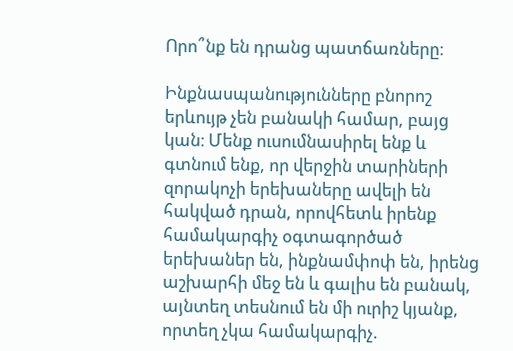Որո՞նք են դրանց պատճառները։

Ինքնասպանությունները բնորոշ երևույթ չեն բանակի համար, բայց կան։ Մենք ուսումնասիրել ենք և գտնում ենք, որ վերջին տարիների զորակոչի երեխաները ավելի են հակված դրան, որովհետև իրենք համակարգիչ օգտագործած երեխաներ են, ինքնամփոփ են, իրենց աշխարհի մեջ են և գալիս են բանակ, այնտեղ տեսնում են մի ուրիշ կյանք, որտեղ չկա համակարգիչ.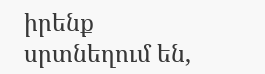իրենք սրտնեղում են,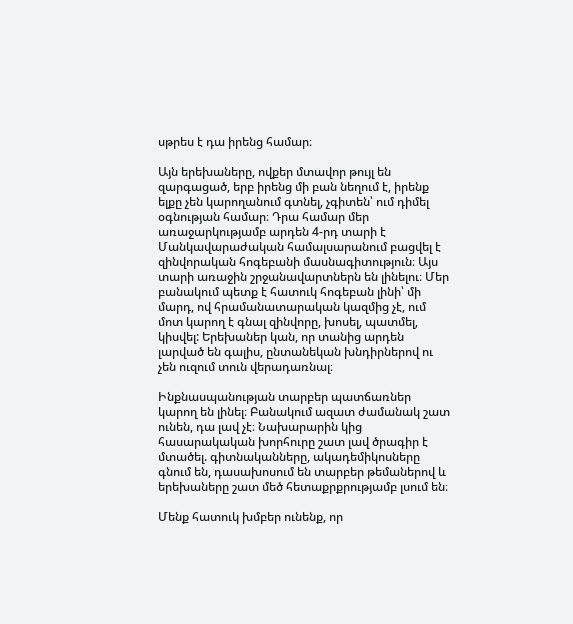սթրես է դա իրենց համար։

Այն երեխաները, ովքեր մտավոր թույլ են զարգացած, երբ իրենց մի բան նեղում է, իրենք ելքը չեն կարողանում գտնել, չգիտեն՝ ում դիմել օգնության համար։ Դրա համար մեր առաջարկությամբ արդեն 4-րդ տարի է Մանկավարաժական համալսարանում բացվել է զինվորական հոգեբանի մասնագիտություն։ Այս տարի առաջին շրջանավարտներն են լինելու։ Մեր բանակում պետք է հատուկ հոգեբան լինի՝ մի մարդ, ով հրամանատարական կազմից չէ, ում մոտ կարող է գնալ զինվորը, խոսել, պատմել, կիսվել: Երեխաներ կան, որ տանից արդեն լարված են գալիս, ընտանեկան խնդիրներով ու չեն ուզում տուն վերադառնալ։

Ինքնասպանության տարբեր պատճառներ կարող են լինել։ Բանակում ազատ ժամանակ շատ ունեն, դա լավ չէ։ Նախարարին կից հասարակական խորհուրը շատ լավ ծրագիր է մտածել. գիտնականները, ակադեմիկոսները գնում են, դասախոսում են տարբեր թեմաներով և երեխաները շատ մեծ հետաքրքրությամբ լսում են։

Մենք հատուկ խմբեր ունենք, որ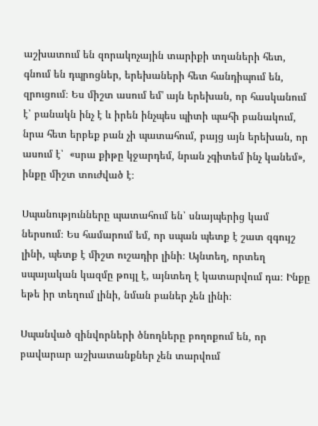աշխատում են զորակոչային տարիքի տղաների հետ, գնում են դպրոցներ, երեխաների հետ հանդիպում են, զրուցում։ Ես միշտ ասում եմ' այն երեխան, որ հասկանում է՝ բանակն ինչ է և իրեն ինչպես պիտի պահի բանակում, նրա հետ երբեք բան չի պատահում, բայց այն երեխան, որ ասում է՝  «սրա քիթը կջարդեմ, նրան չգիտեմ ինչ կանեմ», ինքը միշտ տուժված է։

Սպանությունները պատահում են՝ սնայպերից կամ ներսում։ Ես համարում եմ, որ սպան պետք է շատ զգույշ լինի, պետք է միշտ ուշադիր լինի։ Այնտեղ, որտեղ սպայական կազմը թույլ է, այնտեղ է կատարվում դա։ Ինքը եթե իր տեղում լինի, նման բաներ չեն լինի։

Սպանված զինվորների ծնողները բողոքում են, որ բավարար աշխատանքներ չեն տարվում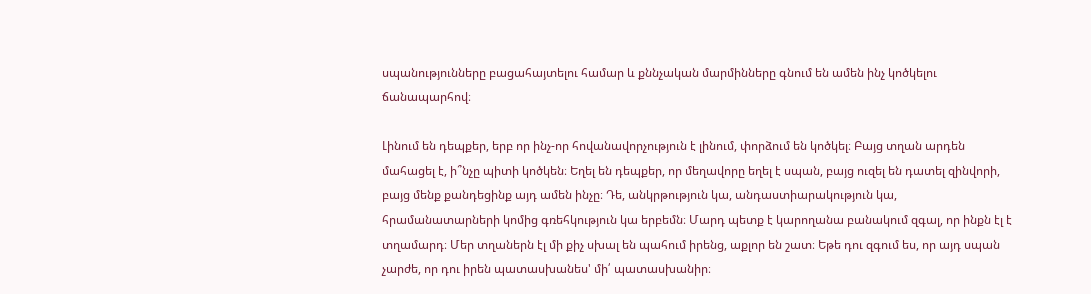սպանությունները բացահայտելու համար և քննչական մարմինները գնում են ամեն ինչ կոծկելու ճանապարհով։

Լինում են դեպքեր, երբ որ ինչ-որ հովանավորչություն է լինում, փորձում են կոծկել։ Բայց տղան արդեն մահացել է, ի՞նչը պիտի կոծկեն։ Եղել են դեպքեր, որ մեղավորը եղել է սպան, բայց ուզել են դատել զինվորի, բայց մենք քանդեցինք այդ ամեն ինչը։ Դե, անկրթություն կա, անդաստիարակություն կա, հրամանատարների կոմից գռեհկություն կա երբեմն։ Մարդ պետք է կարողանա բանակում զգալ, որ ինքն էլ է տղամարդ։ Մեր տղաներն էլ մի քիչ սխալ են պահում իրենց, աքլոր են շատ։ Եթե դու զգում ես, որ այդ սպան չարժե, որ դու իրեն պատասխանես' մի՛ պատասխանիր։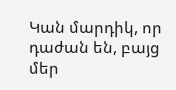Կան մարդիկ, որ դաժան են, բայց մեր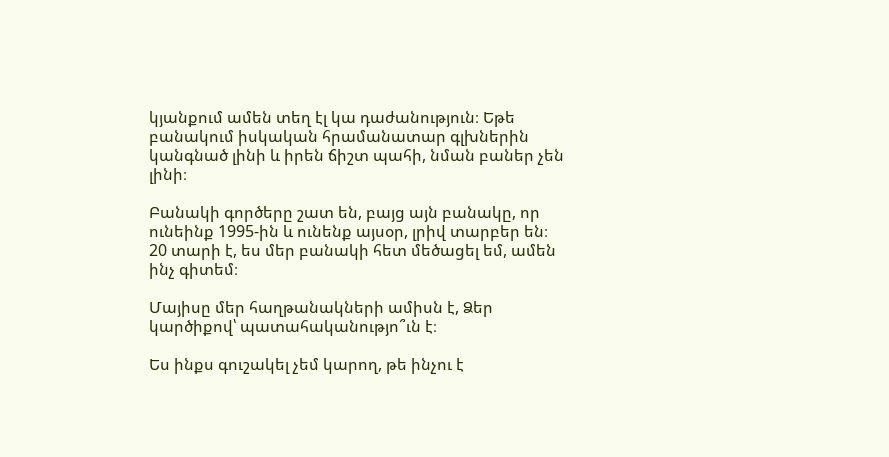կյանքում ամեն տեղ էլ կա դաժանություն։ Եթե բանակում իսկական հրամանատար գլխներին կանգնած լինի և իրեն ճիշտ պահի, նման բաներ չեն լինի։

Բանակի գործերը շատ են, բայց այն բանակը, որ ունեինք 1995-ին և ունենք այսօր, լրիվ տարբեր են։ 20 տարի է, ես մեր բանակի հետ մեծացել եմ, ամեն ինչ գիտեմ։

Մայիսը մեր հաղթանակների ամիսն է, Ձեր կարծիքով՝ պատահականությո՞ւն է։

Ես ինքս գուշակել չեմ կարող, թե ինչու է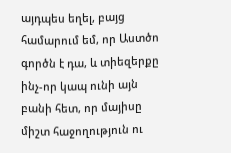այդպես եղել, բայց համարում եմ, որ Աստծո գործն է դա, և տիեզերքը ինչ-որ կապ ունի այն բանի հետ, որ մայիսը միշտ հաջողություն ու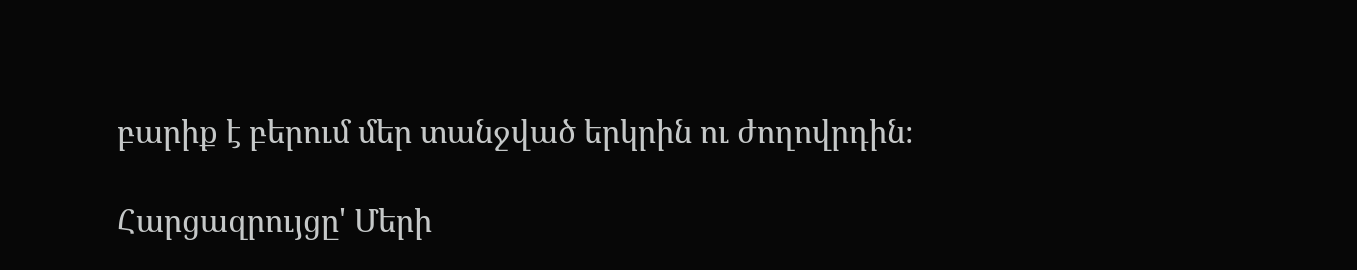բարիք է բերում մեր տանջված երկրին ու ժողովրդին։

Հարցազրույցը' Մերի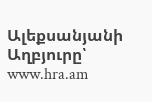Ալեքսանյանի
Աղբյուրը՝ www.hra.am